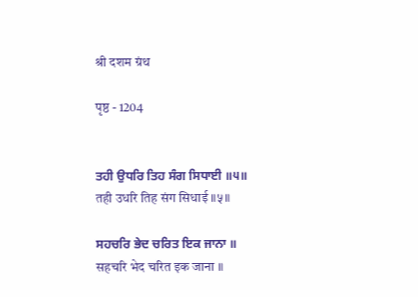श्री दशम ग्रंथ

पृष्ठ - 1204


ਤਹੀ ਉਧਰਿ ਤਿਹ ਸੰਗ ਸਿਧਾਈ ॥੫॥
तही उधरि तिह संग सिधाई ॥५॥

ਸਹਚਰਿ ਭੇਦ ਚਰਿਤ ਇਕ ਜਾਨਾ ॥
सहचरि भेद चरित इक जाना ॥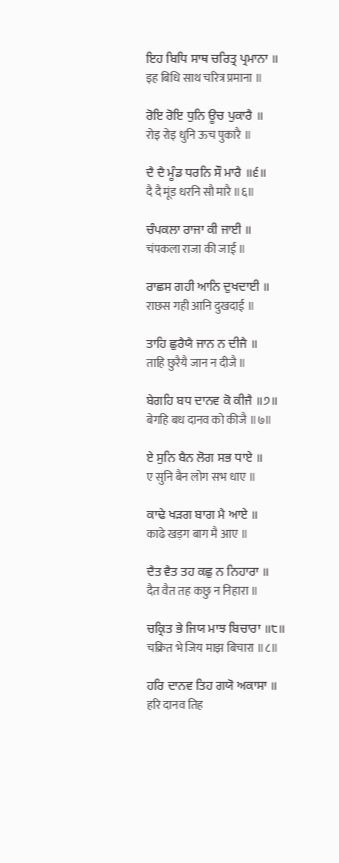ਇਹ ਬਿਧਿ ਸਾਥ ਚਰਿਤ੍ਰ ਪ੍ਰਮਾਨਾ ॥
इह बिधि साथ चरित्र प्रमाना ॥

ਰੋਇ ਰੋਇ ਧੁਨਿ ਊਚ ਪੁਕਾਰੈ ॥
रोइ रोइ धुनि ऊच पुकारै ॥

ਦੈ ਦੈ ਮੂੰਡ ਧਰਨਿ ਸੌ ਮਾਰੈ ॥੬॥
दै दै मूंड धरनि सौ मारै ॥६॥

ਚੰਪਕਲਾ ਰਾਜਾ ਕੀ ਜਾਈ ॥
चंपकला राजा की जाई ॥

ਰਾਛਸ ਗਹੀ ਆਨਿ ਦੁਖਦਾਈ ॥
राछस गही आनि दुखदाई ॥

ਤਾਹਿ ਛੁਰੈਯੈ ਜਾਨ ਨ ਦੀਜੈ ॥
ताहि छुरैयै जान न दीजै ॥

ਬੇਗਹਿ ਬਧ ਦਾਨਵ ਕੋ ਕੀਜੈ ॥੭॥
बेगहि बध दानव को कीजै ॥७॥

ਏ ਸੁਨਿ ਬੈਨ ਲੋਗ ਸਭ ਧਾਏ ॥
ए सुनि बैन लोग सभ धाए ॥

ਕਾਢੇ ਖੜਗ ਬਾਗ ਮੈ ਆਏ ॥
काढे खड़ग बाग मै आए ॥

ਦੈਤ ਵੈਤ ਤਹ ਕਛੁ ਨ ਨਿਹਾਰਾ ॥
दैत वैत तह कछु न निहारा ॥

ਚਕ੍ਰਿਤ ਭੇ ਜਿਯ ਮਾਝ ਬਿਚਾਰਾ ॥੮॥
चक्रित भे जिय माझ बिचारा ॥८॥

ਹਰਿ ਦਾਨਵ ਤਿਹ ਗਯੋ ਅਕਾਸਾ ॥
हरि दानव तिह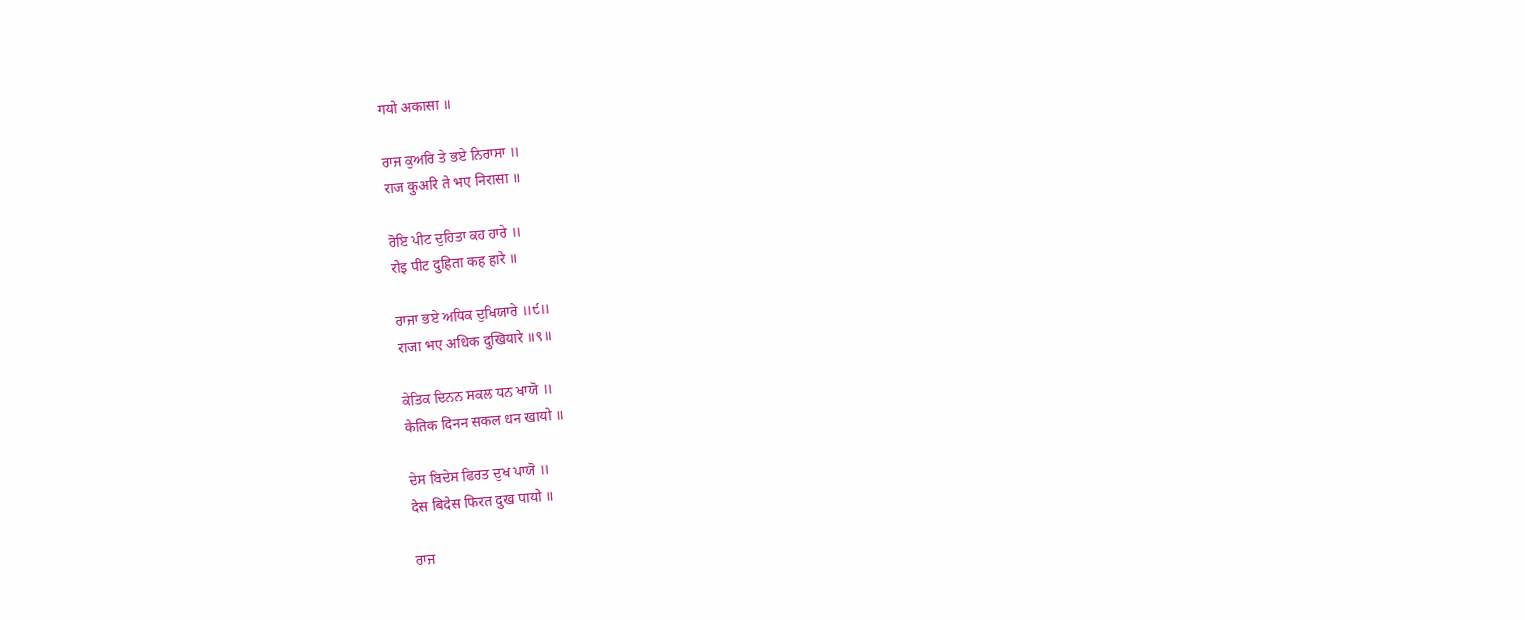गयो अकासा ॥

ਰਾਜ ਕੁਅਰਿ ਤੇ ਭਏ ਨਿਰਾਸਾ ॥
राज कुअरि ते भए निरासा ॥

ਰੋਇ ਪੀਟ ਦੁਹਿਤਾ ਕਹ ਹਾਰੇ ॥
रोइ पीट दुहिता कह हारे ॥

ਰਾਜਾ ਭਏ ਅਧਿਕ ਦੁਖਿਯਾਰੇ ॥੯॥
राजा भए अधिक दुखियारे ॥९॥

ਕੇਤਿਕ ਦਿਨਨ ਸਕਲ ਧਨ ਖਾਯੋ ॥
केतिक दिनन सकल धन खायो ॥

ਦੇਸ ਬਿਦੇਸ ਫਿਰਤ ਦੁਖ ਪਾਯੋ ॥
देस बिदेस फिरत दुख पायो ॥

ਰਾਜ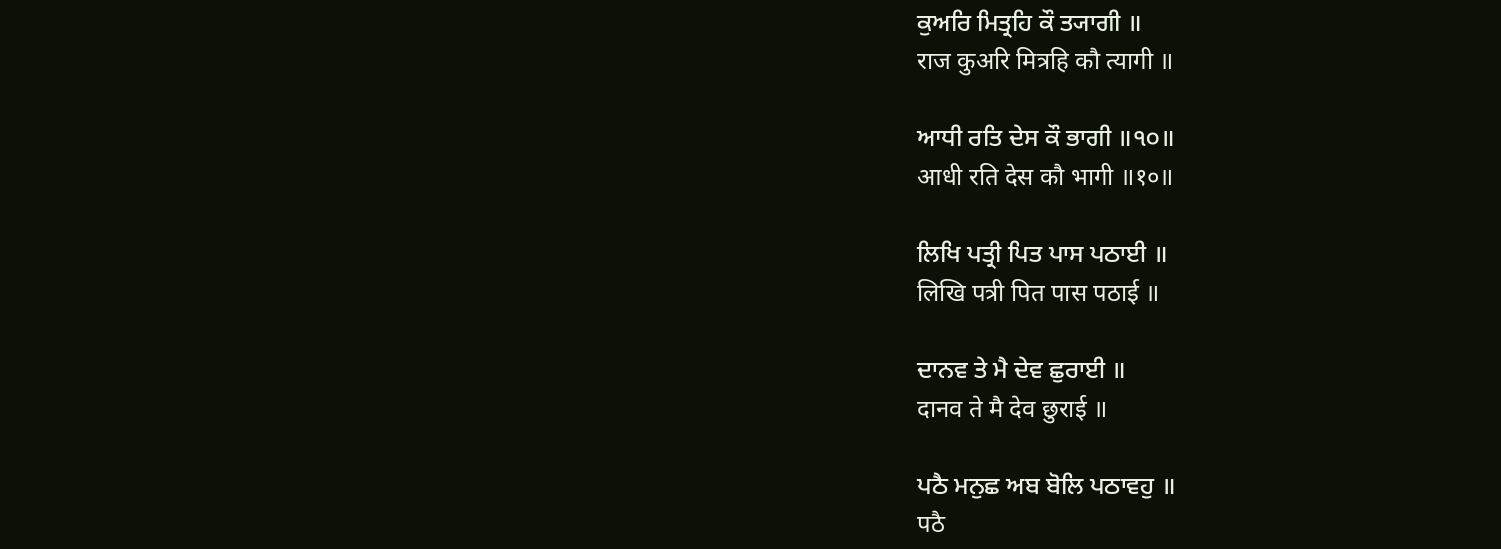ਕੁਅਰਿ ਮਿਤ੍ਰਹਿ ਕੌ ਤ੍ਯਾਗੀ ॥
राज कुअरि मित्रहि कौ त्यागी ॥

ਆਧੀ ਰਤਿ ਦੇਸ ਕੌ ਭਾਗੀ ॥੧੦॥
आधी रति देस कौ भागी ॥१०॥

ਲਿਖਿ ਪਤ੍ਰੀ ਪਿਤ ਪਾਸ ਪਠਾਈ ॥
लिखि पत्री पित पास पठाई ॥

ਦਾਨਵ ਤੇ ਮੈ ਦੇਵ ਛੁਰਾਈ ॥
दानव ते मै देव छुराई ॥

ਪਠੈ ਮਨੁਛ ਅਬ ਬੋਲਿ ਪਠਾਵਹੁ ॥
पठै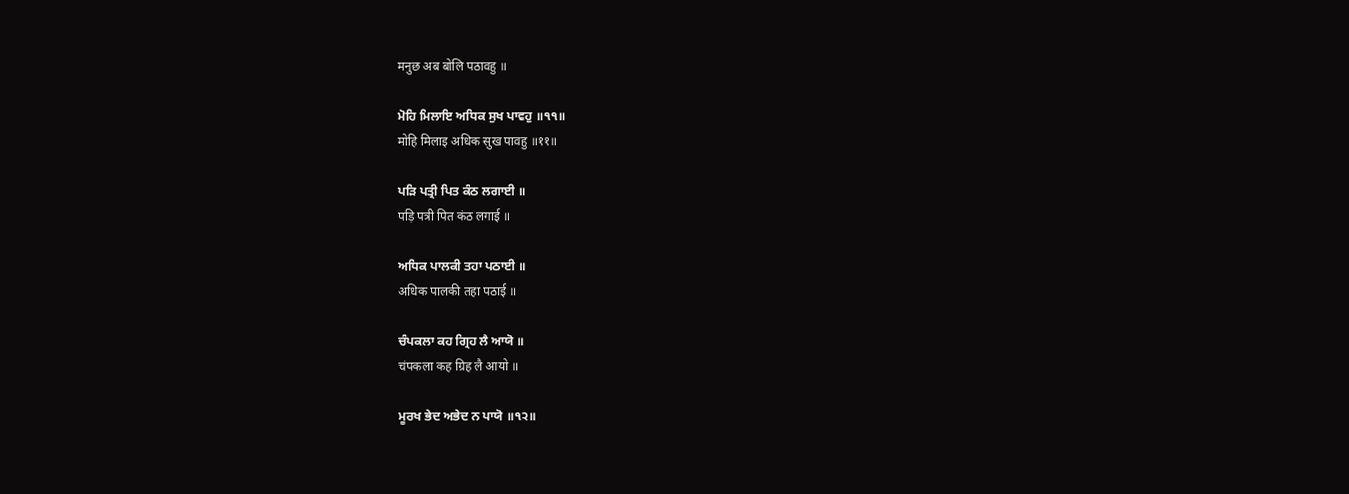मनुछ अब बोलि पठावहु ॥

ਮੋਹਿ ਮਿਲਾਇ ਅਧਿਕ ਸੁਖ ਪਾਵਹੁ ॥੧੧॥
मोहि मिलाइ अधिक सुख पावहु ॥११॥

ਪੜਿ ਪਤ੍ਰੀ ਪਿਤ ਕੰਠ ਲਗਾਈ ॥
पड़ि पत्री पित कंठ लगाई ॥

ਅਧਿਕ ਪਾਲਕੀ ਤਹਾ ਪਠਾਈ ॥
अधिक पालकी तहा पठाई ॥

ਚੰਪਕਲਾ ਕਹ ਗ੍ਰਿਹ ਲੈ ਆਯੋ ॥
चंपकला कह ग्रिह लै आयो ॥

ਮੂਰਖ ਭੇਦ ਅਭੇਦ ਨ ਪਾਯੋ ॥੧੨॥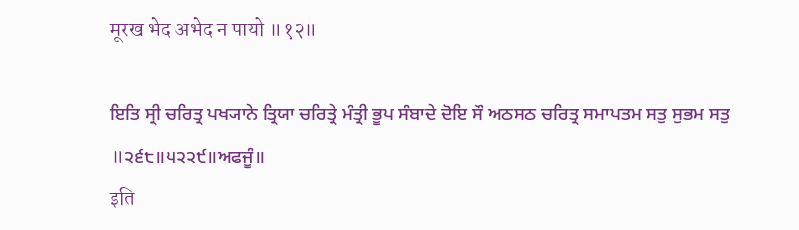मूरख भेद अभेद न पायो ॥१२॥

ਇਤਿ ਸ੍ਰੀ ਚਰਿਤ੍ਰ ਪਖ੍ਯਾਨੇ ਤ੍ਰਿਯਾ ਚਰਿਤ੍ਰੇ ਮੰਤ੍ਰੀ ਭੂਪ ਸੰਬਾਦੇ ਦੋਇ ਸੌ ਅਠਸਠ ਚਰਿਤ੍ਰ ਸਮਾਪਤਮ ਸਤੁ ਸੁਭਮ ਸਤੁ ॥੨੬੮॥੫੨੨੯॥ਅਫਜੂੰ॥
इति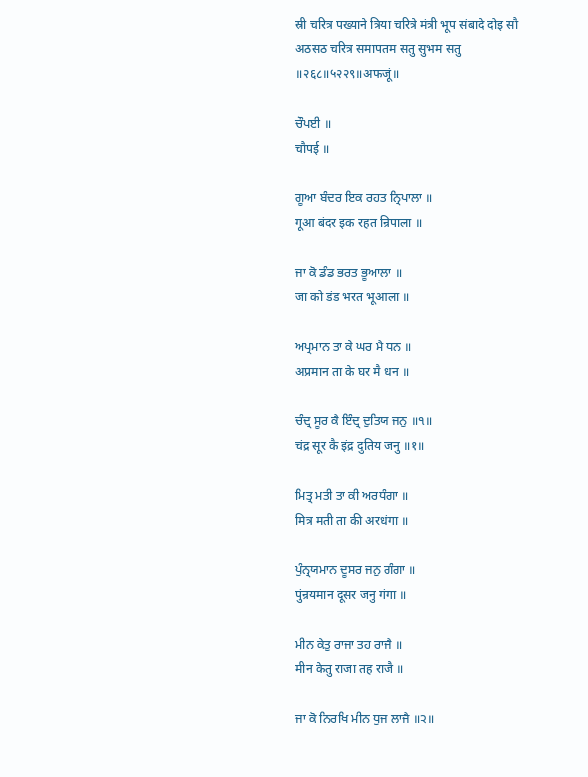स्री चरित्र पख्याने त्रिया चरित्रे मंत्री भूप संबादे दोइ सौ अठसठ चरित्र समापतम सतु सुभम सतु ॥२६८॥५२२९॥अफजूं॥

ਚੌਪਈ ॥
चौपई ॥

ਗੂਆ ਬੰਦਰ ਇਕ ਰਹਤ ਨ੍ਰਿਪਾਲਾ ॥
गूआ बंदर इक रहत न्रिपाला ॥

ਜਾ ਕੋ ਡੰਡ ਭਰਤ ਭੂਆਲਾ ॥
जा को डंड भरत भूआला ॥

ਅਪ੍ਰਮਾਨ ਤਾ ਕੇ ਘਰ ਮੈ ਧਨ ॥
अप्रमान ता के घर मै धन ॥

ਚੰਦ੍ਰ ਸੂਰ ਕੈ ਇੰਦ੍ਰ ਦੁਤਿਯ ਜਨੁ ॥੧॥
चंद्र सूर कै इंद्र दुतिय जनु ॥१॥

ਮਿਤ੍ਰ ਮਤੀ ਤਾ ਕੀ ਅਰਧੰਗਾ ॥
मित्र मती ता की अरधंगा ॥

ਪੁੰਨ੍ਰਯਮਾਨ ਦੂਸਰ ਜਨੁ ਗੰਗਾ ॥
पुंन्रयमान दूसर जनु गंगा ॥

ਮੀਨ ਕੇਤੁ ਰਾਜਾ ਤਹ ਰਾਜੈ ॥
मीन केतु राजा तह राजै ॥

ਜਾ ਕੋ ਨਿਰਖਿ ਮੀਨ ਧੁਜ ਲਾਜੈ ॥੨॥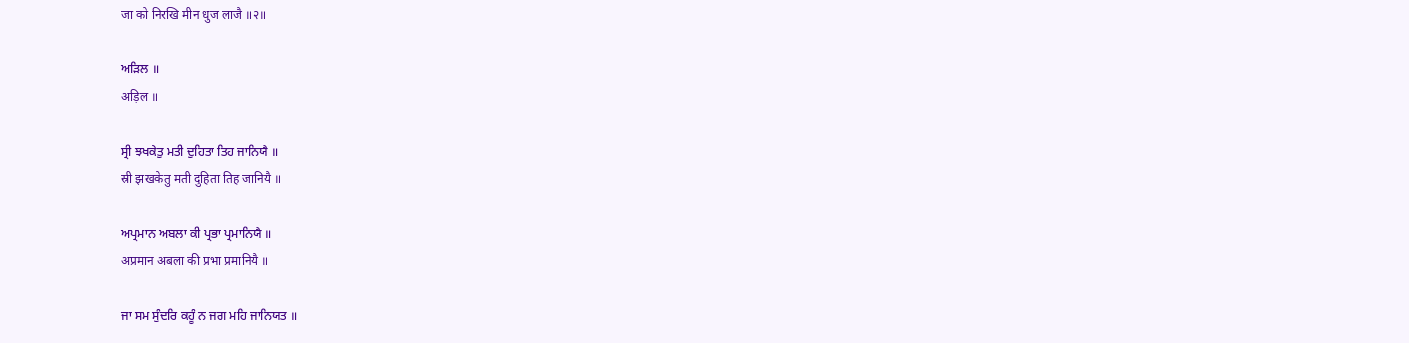जा को निरखि मीन धुज लाजै ॥२॥

ਅੜਿਲ ॥
अड़िल ॥

ਸ੍ਰੀ ਝਖਕੇਤੁ ਮਤੀ ਦੁਹਿਤਾ ਤਿਹ ਜਾਨਿਯੈ ॥
स्री झखकेतु मती दुहिता तिह जानियै ॥

ਅਪ੍ਰਮਾਨ ਅਬਲਾ ਕੀ ਪ੍ਰਭਾ ਪ੍ਰਮਾਨਿਯੈ ॥
अप्रमान अबला की प्रभा प्रमानियै ॥

ਜਾ ਸਮ ਸੁੰਦਰਿ ਕਹੂੰ ਨ ਜਗ ਮਹਿ ਜਾਨਿਯਤ ॥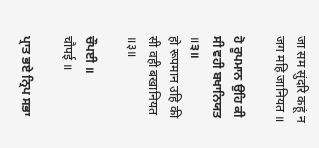जा सम सुंदरि कहूं न जग महि जानियत ॥

ਹੋ ਰੂਪਮਾਨ ਉਹਿ ਕੀ ਸੀ ਵਹੀ ਬਖਾਨਿਯਤ ॥੩॥
हो रूपमान उहि की सी वही बखानियत ॥३॥

ਚੌਪਈ ॥
चौपई ॥

ਪ੍ਰਾਤ ਭਏ ਨ੍ਰਿਪ ਸਭਾ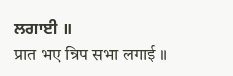ਲਗਾਈ ॥
प्रात भए न्रिप सभा लगाई ॥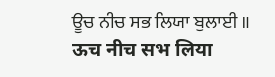ਊਚ ਨੀਚ ਸਭ ਲਿਯਾ ਬੁਲਾਈ ॥
ऊच नीच सभ लिया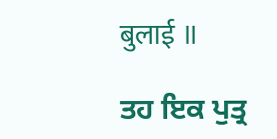बुलाई ॥

ਤਹ ਇਕ ਪੁਤ੍ਰ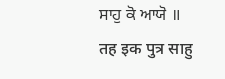ਸਾਹੁ ਕੋ ਆਯੋ ॥
तह इक पुत्र साहु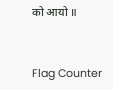को आयो ॥


Flag Counter